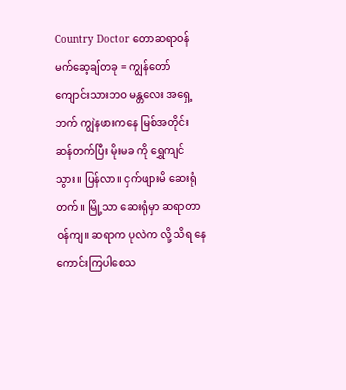Country Doctor တောဆရာဝန်
မက်ဆေ့ချ်တခု = ကျွန်တော် ကျောင်းသားဘဝ မန္တလေး အရှေ့ဘက် ကျွဲနဖားကနေ မြစ်အတိုင်း ဆန်တက်ပြီး မိုးမခ ကို ရွှေကျင် သွား။ ပြန်လာ။ ငှက်ဖျားမိ ဆေးရုံ တက်။ မြို့သာ ဆေးရုံမှာ ဆရာတာဝန်ကျ။ ဆရာက ပုလဲက လို့ သိရ နေကောင်းကြပါစေသ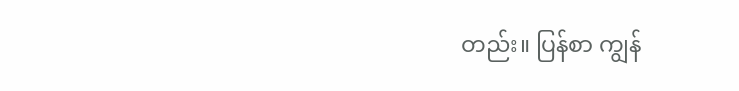တည်း။ ပြန်စာ ကျွန်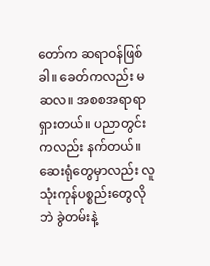တော်က ဆရာဝန်ဖြစ်ခါ။ ခေတ်ကလည်း မဆလ။ အစစအရာရာရှားတယ်။ ပညာတွင်းကလည်း နက်တယ်။ ဆေးရုံတွေမှာလည်း လူသုံးကုန်ပစ္စည်းတွေလိုဘဲ ခွဲတမ်းနဲ့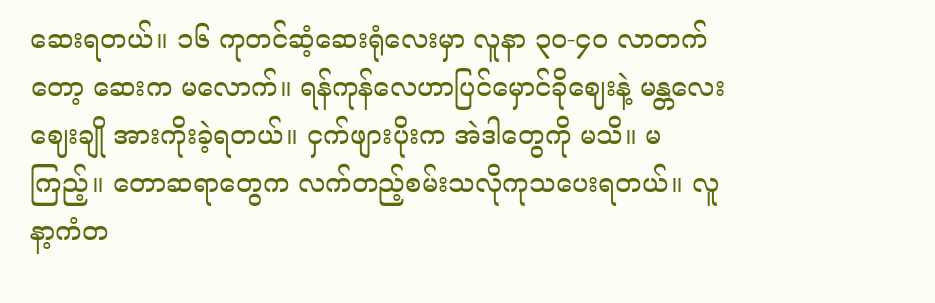ဆေးရတယ်။ ၁၆ ကုတင်ဆံ့ဆေးရုံလေးမှာ လူနာ ၃၀-၄၀ လာတက်တော့ ဆေးက မလောက်။ ရန်ကုန်လေဟာပြင်မှောင်ခိုဈေးနဲ့ မန္တလေးဈေးချို အားကိုးခဲ့ရတယ်။ ငှက်ဖျားပိုးက အဲဒါတွေကို မသိ။ မကြည့်။ တောဆရာတွေက လက်တည့်စမ်းသလိုကုသပေးရတယ်။ လူနာ့ကံတ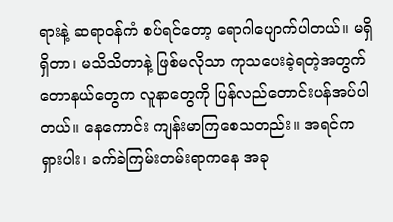ရားနဲ့ ဆရာဝန်ကံ စပ်ရင်တော့ ရောဂါပျောက်ပါတယ်။ မရှိရှိတာ၊ မသိသိတာနဲ့ ဖြစ်မလိုသာ ကုသပေးခဲ့ရတဲ့အတွက် တောနယ်တွေက လူနာတွေကို ပြန်လည်တောင်းပန်အပ်ပါတယ်။ နေကောင်း ကျန်းမာကြစေသတည်း။ အရင်က ရှားပါး၊ ခက်ခဲကြမ်းတမ်းရာကနေ အခု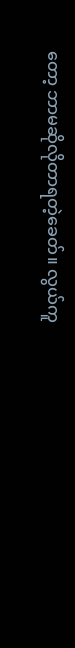တော့ ဘာမဆိုလိုတာရတဲ့ခေတ်။ လွယ်ကူ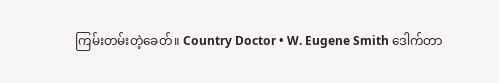ကြမ်းတမ်းတဲ့ခေတ်။ Country Doctor • W. Eugene Smith ဒေါက်တာ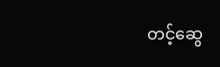တင့်ဆွေ